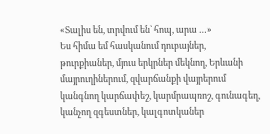«Տալիս են, տրվում են` հոպ, արա …»
Ես հիմա եմ հասկանում դուբայներ, թուրքիաներ, մյուս երկրներ մեկնող, Երևանի մայրուղիներում, զվարճանքի վայրերում կանգնող կարճափեշ, կարմրապռոշ, գունագեղ, կանչող զգեստներ, կալգոտկաներ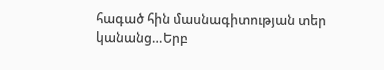հագած հին մասնագիտության տեր կանանց…Երբ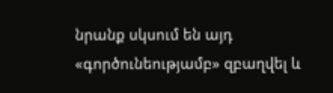նրանք սկսում են այդ «գործունեությամբ» զբաղվել և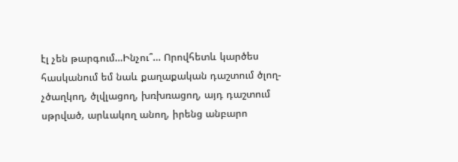էլ չեն թարգում…Ինչու՞… Որովհետև կարծես հասկանում եմ նաև քաղաքական դաշտում ծլող-չծաղկող, ծլվլացող, խռխռացող, այդ դաշտում սթրված, արևակող անող, իրենց անբարո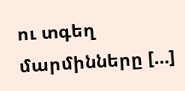ու տգեղ մարմինները […]